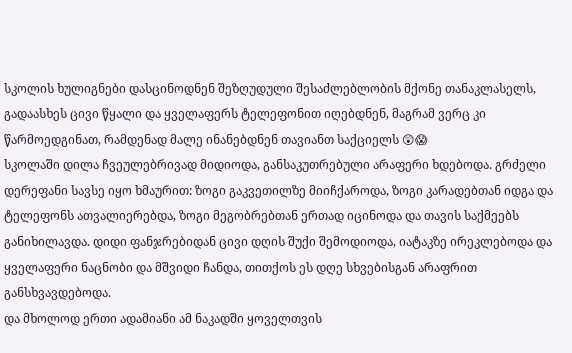სკოლის ხულიგნები დასცინოდნენ შეზღუდული შესაძლებლობის მქონე თანაკლასელს, გადაასხეს ცივი წყალი და ყველაფერს ტელეფონით იღებდნენ, მაგრამ ვერც კი წარმოედგინათ, რამდენად მალე ინანებდნენ თავიანთ საქციელს 😲😱
სკოლაში დილა ჩვეულებრივად მიდიოდა, განსაკუთრებული არაფერი ხდებოდა. გრძელი დერეფანი სავსე იყო ხმაურით: ზოგი გაკვეთილზე მიიჩქაროდა, ზოგი კარადებთან იდგა და ტელეფონს ათვალიერებდა, ზოგი მეგობრებთან ერთად იცინოდა და თავის საქმეებს განიხილავდა. დიდი ფანჯრებიდან ცივი დღის შუქი შემოდიოდა, იატაკზე ირეკლებოდა და ყველაფერი ნაცნობი და მშვიდი ჩანდა, თითქოს ეს დღე სხვებისგან არაფრით განსხვავდებოდა.
და მხოლოდ ერთი ადამიანი ამ ნაკადში ყოველთვის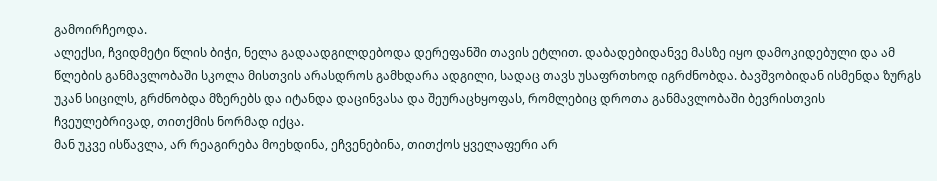გამოირჩეოდა.
ალექსი, ჩვიდმეტი წლის ბიჭი, ნელა გადაადგილდებოდა დერეფანში თავის ეტლით. დაბადებიდანვე მასზე იყო დამოკიდებული და ამ წლების განმავლობაში სკოლა მისთვის არასდროს გამხდარა ადგილი, სადაც თავს უსაფრთხოდ იგრძნობდა. ბავშვობიდან ისმენდა ზურგს უკან სიცილს, გრძნობდა მზერებს და იტანდა დაცინვასა და შეურაცხყოფას, რომლებიც დროთა განმავლობაში ბევრისთვის ჩვეულებრივად, თითქმის ნორმად იქცა.
მან უკვე ისწავლა, არ რეაგირება მოეხდინა, ეჩვენებინა, თითქოს ყველაფერი არ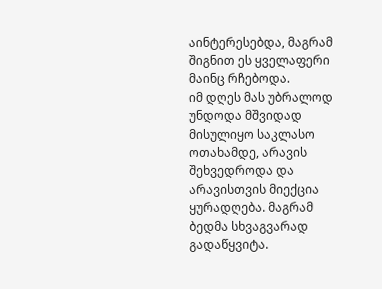აინტერესებდა, მაგრამ შიგნით ეს ყველაფერი მაინც რჩებოდა.
იმ დღეს მას უბრალოდ უნდოდა მშვიდად მისულიყო საკლასო ოთახამდე, არავის შეხვედროდა და არავისთვის მიექცია ყურადღება. მაგრამ ბედმა სხვაგვარად გადაწყვიტა.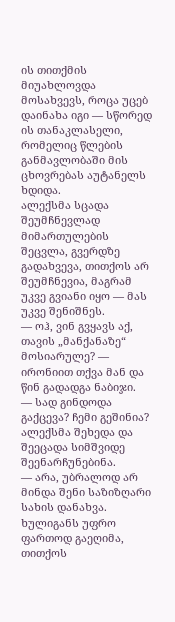ის თითქმის მიუახლოვდა მოსახვევს, როცა უცებ დაინახა იგი — სწორედ ის თანაკლასელი, რომელიც წლების განმავლობაში მის ცხოვრებას აუტანელს ხდიდა.
ალექსმა სცადა შეუმჩნევლად მიმართულების შეცვლა, გვერდზე გადახვევა, თითქოს არ შეუმჩნევია, მაგრამ უკვე გვიანი იყო — მას უკვე შენიშნეს.
— ოჰ, ვინ გვყავს აქ, თავის „მანქანაზე“ მოსიარულე? — ირონიით თქვა მან და წინ გადადგა ნაბიჯი.
— სად გინდოდა გაქცევა? ჩემი გეშინია?
ალექსმა შეხედა და შეეცადა სიმშვიდე შეენარჩუნებინა.
— არა, უბრალოდ არ მინდა შენი საზიზღარი სახის დანახვა.
ხულიგანს უფრო ფართოდ გაეღიმა, თითქოს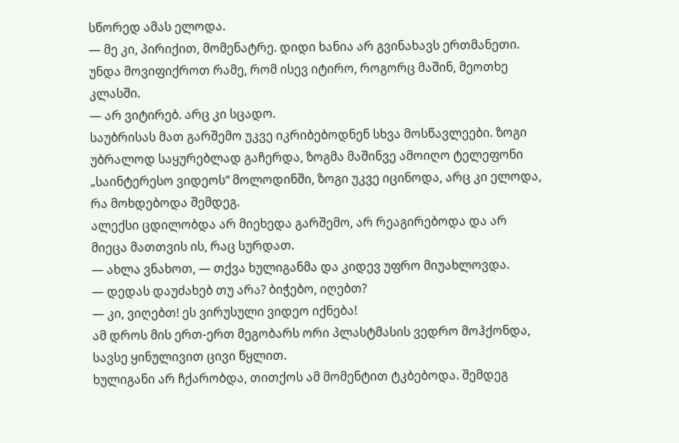სწორედ ამას ელოდა.
— მე კი, პირიქით, მომენატრე. დიდი ხანია არ გვინახავს ერთმანეთი. უნდა მოვიფიქროთ რამე, რომ ისევ იტირო, როგორც მაშინ, მეოთხე კლასში.
— არ ვიტირებ. არც კი სცადო.
საუბრისას მათ გარშემო უკვე იკრიბებოდნენ სხვა მოსწავლეები. ზოგი უბრალოდ საყურებლად გაჩერდა, ზოგმა მაშინვე ამოიღო ტელეფონი „საინტერესო ვიდეოს“ მოლოდინში, ზოგი უკვე იცინოდა, არც კი ელოდა, რა მოხდებოდა შემდეგ.
ალექსი ცდილობდა არ მიეხედა გარშემო, არ რეაგირებოდა და არ მიეცა მათთვის ის, რაც სურდათ.
— ახლა ვნახოთ, — თქვა ხულიგანმა და კიდევ უფრო მიუახლოვდა.
— დედას დაუძახებ თუ არა? ბიჭებო, იღებთ?
— კი, ვიღებთ! ეს ვირუსული ვიდეო იქნება!
ამ დროს მის ერთ-ერთ მეგობარს ორი პლასტმასის ვედრო მოჰქონდა, სავსე ყინულივით ცივი წყლით.
ხულიგანი არ ჩქარობდა, თითქოს ამ მომენტით ტკბებოდა. შემდეგ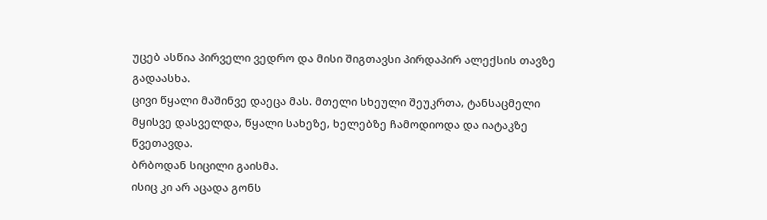უცებ ასწია პირველი ვედრო და მისი შიგთავსი პირდაპირ ალექსის თავზე გადაასხა.
ცივი წყალი მაშინვე დაეცა მას. მთელი სხეული შეუკრთა, ტანსაცმელი მყისვე დასველდა, წყალი სახეზე, ხელებზე ჩამოდიოდა და იატაკზე წვეთავდა.
ბრბოდან სიცილი გაისმა.
ისიც კი არ აცადა გონს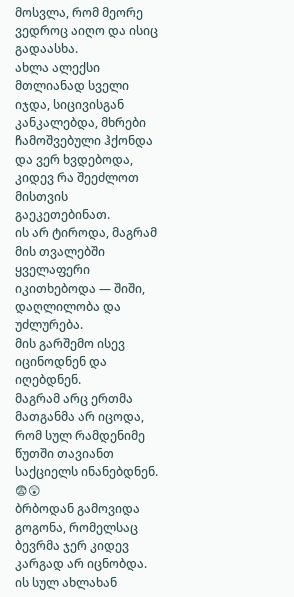მოსვლა, რომ მეორე ვედროც აიღო და ისიც გადაასხა.
ახლა ალექსი მთლიანად სველი იჯდა, სიცივისგან კანკალებდა, მხრები ჩამოშვებული ჰქონდა და ვერ ხვდებოდა, კიდევ რა შეეძლოთ მისთვის გაეკეთებინათ.
ის არ ტიროდა, მაგრამ მის თვალებში ყველაფერი იკითხებოდა — შიში, დაღლილობა და უძლურება.
მის გარშემო ისევ იცინოდნენ და იღებდნენ.
მაგრამ არც ერთმა მათგანმა არ იცოდა, რომ სულ რამდენიმე წუთში თავიანთ საქციელს ინანებდნენ. 😨😲
ბრბოდან გამოვიდა გოგონა, რომელსაც ბევრმა ჯერ კიდევ კარგად არ იცნობდა. ის სულ ახლახან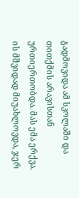გადმოვიდა ამ სკოლაში და თითქმის არავისთან ურთიერთობდა. მას ემა ერქვა.
ის მშვიდად მიუახლოვდა, ჯერ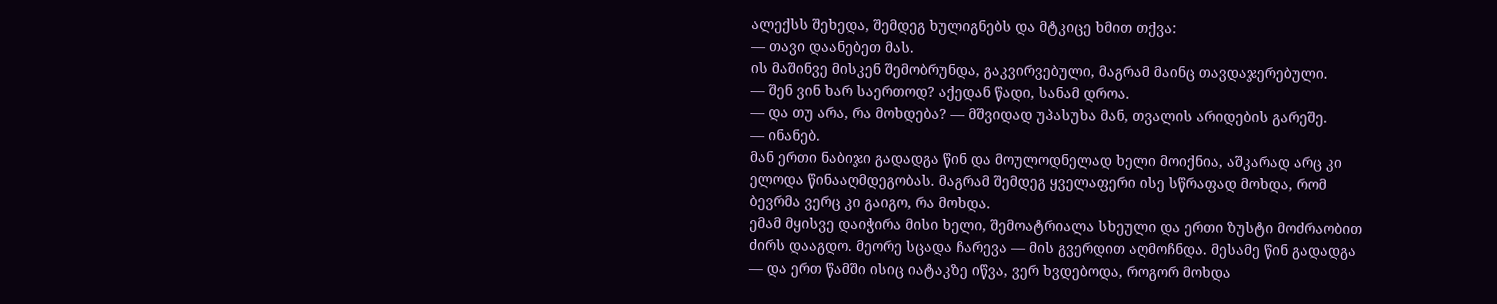ალექსს შეხედა, შემდეგ ხულიგნებს და მტკიცე ხმით თქვა:
— თავი დაანებეთ მას.
ის მაშინვე მისკენ შემობრუნდა, გაკვირვებული, მაგრამ მაინც თავდაჯერებული.
— შენ ვინ ხარ საერთოდ? აქედან წადი, სანამ დროა.
— და თუ არა, რა მოხდება? — მშვიდად უპასუხა მან, თვალის არიდების გარეშე.
— ინანებ.
მან ერთი ნაბიჯი გადადგა წინ და მოულოდნელად ხელი მოიქნია, აშკარად არც კი ელოდა წინააღმდეგობას. მაგრამ შემდეგ ყველაფერი ისე სწრაფად მოხდა, რომ ბევრმა ვერც კი გაიგო, რა მოხდა.
ემამ მყისვე დაიჭირა მისი ხელი, შემოატრიალა სხეული და ერთი ზუსტი მოძრაობით ძირს დააგდო. მეორე სცადა ჩარევა — მის გვერდით აღმოჩნდა. მესამე წინ გადადგა — და ერთ წამში ისიც იატაკზე იწვა, ვერ ხვდებოდა, როგორ მოხდა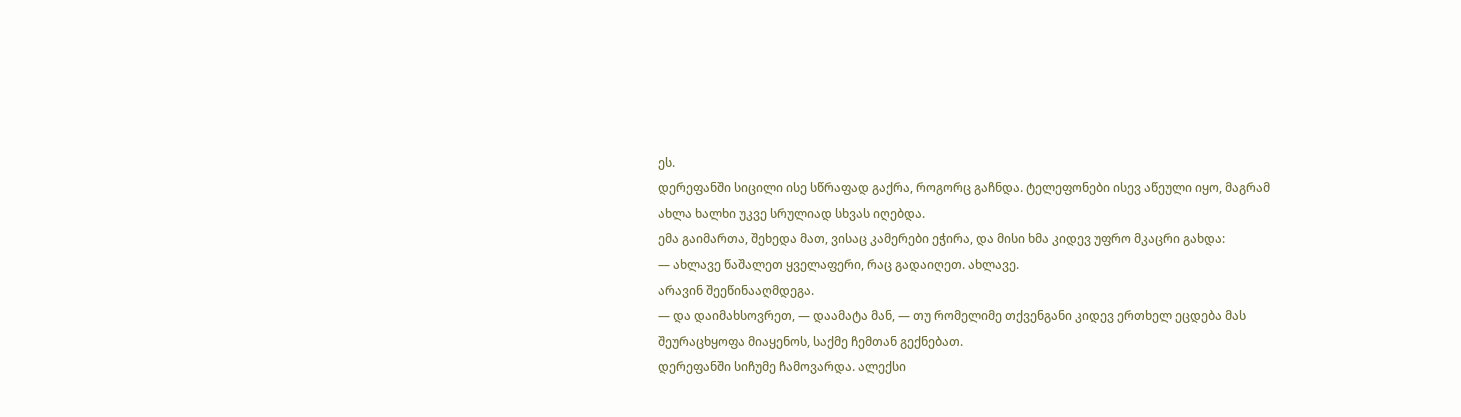ეს.
დერეფანში სიცილი ისე სწრაფად გაქრა, როგორც გაჩნდა. ტელეფონები ისევ აწეული იყო, მაგრამ ახლა ხალხი უკვე სრულიად სხვას იღებდა.
ემა გაიმართა, შეხედა მათ, ვისაც კამერები ეჭირა, და მისი ხმა კიდევ უფრო მკაცრი გახდა:
— ახლავე წაშალეთ ყველაფერი, რაც გადაიღეთ. ახლავე.
არავინ შეეწინააღმდეგა.
— და დაიმახსოვრეთ, — დაამატა მან, — თუ რომელიმე თქვენგანი კიდევ ერთხელ ეცდება მას შეურაცხყოფა მიაყენოს, საქმე ჩემთან გექნებათ.
დერეფანში სიჩუმე ჩამოვარდა. ალექსი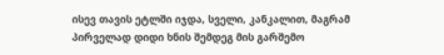ისევ თავის ეტლში იჯდა, სველი, კანკალით, მაგრამ პირველად დიდი ხნის შემდეგ მის გარშემო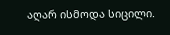აღარ ისმოდა სიცილი.